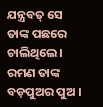ଯନ୍ତ୍ରବତ୍ ସେ ତାଙ୍କ ପଛରେ ଚାଲିଥିଲେ । ରମଣ ତାଙ୍କ ବଡ଼ପୁଅର ପୁଅ ।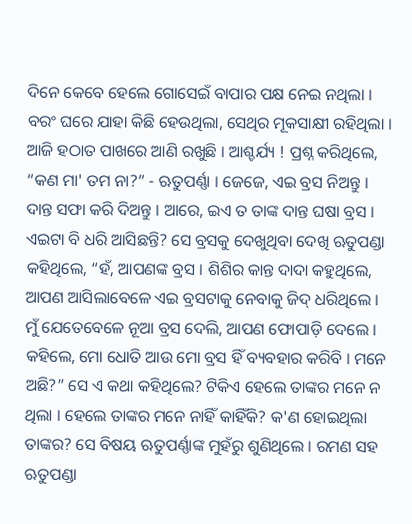ଦିନେ କେବେ ହେଲେ ଗୋସେଇଁ ବାପାର ପକ୍ଷ ନେଇ ନଥିଲା । ବରଂ ଘରେ ଯାହା କିଛି ହେଉଥିଲା, ସେଥିର ମୂକସାକ୍ଷୀ ରହିଥିଲା । ଆଜି ହଠାତ ପାଖରେ ଆଣି ରଖୁଛି । ଆଶ୍ଚର୍ଯ୍ୟ ! ପ୍ରଶ୍ନ କରିଥିଲେ, “କଣ ମା' ତମ ନା?” - ଋତୁପର୍ଣ୍ଣା । ଜେଜେ, ଏଇ ବ୍ରସ ନିଅନ୍ତୁ । ଦାନ୍ତ ସଫା କରି ଦିଅନ୍ତୁ । ଆରେ, ଇଏ ତ ତାଙ୍କ ଦାନ୍ତ ଘଷା ବ୍ରସ । ଏଇଟା ବି ଧରି ଆସିଛନ୍ତି? ସେ ବ୍ରସକୁ ଦେଖୁଥିବା ଦେଖି ଋତୁପଣ୍ଡା କହିଥିଲେ, “ହଁ, ଆପଣଙ୍କ ବ୍ରସ । ଶିଶିର କାନ୍ତ ଦାଦା କହୁଥିଲେ, ଆପଣ ଆସିଲାବେଳେ ଏଇ ବ୍ରସଟାକୁ ନେବାକୁ ଜିଦ୍ ଧରିଥିଲେ । ମୁଁ ଯେତେବେଳେ ନୂଆ ବ୍ରସ ଦେଲି, ଆପଣ ଫୋପାଡ଼ି ଦେଲେ । କହିଲେ, ମୋ ଧୋତି ଆଉ ମୋ ବ୍ରସ ହିଁ ବ୍ୟବହାର କରିବି । ମନେ ଅଛି?” ସେ ଏ କଥା କହିଥିଲେ? ଟିକିଏ ହେଲେ ତାଙ୍କର ମନେ ନ ଥିଲା । ହେଲେ ତାଙ୍କର ମନେ ନାହିଁ କାହିଁକି? କ'ଣ ହୋଇଥିଲା ତାଙ୍କର? ସେ ବିଷୟ ଋତୁପର୍ଣ୍ଣାଙ୍କ ମୁହଁରୁ ଶୁଣିଥିଲେ । ରମଣ ସହ ଋତୁପଣ୍ଡା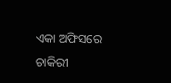ଏକା ଅଫିସରେ ଚାକିରୀ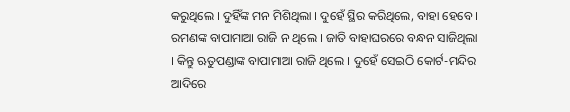କରୁଥିଲେ । ଦୁହିଁଙ୍କ ମନ ମିଶିଥିଲା । ଦୁହେଁ ସ୍ଥିର କରିଥିଲେ, ବାହା ହେବେ । ରମଣଙ୍କ ବାପାମାଆ ରାଜି ନ ଥିଲେ । ଜାତି ବାହାଘରରେ ବନ୍ଧନ ସାଜିଥିଲା । କିନ୍ତୁ ଋତୁପଣ୍ଡାଙ୍କ ବାପାମାଆ ରାଜି ଥିଲେ । ଦୁହେଁ ସେଇଠି କୋର୍ଟ-ମନ୍ଦିର ଆଦିରେ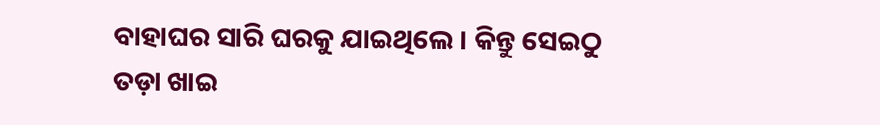ବାହାଘର ସାରି ଘରକୁ ଯାଇଥିଲେ । କିନ୍ତୁ ସେଇଠୁ ତଡ଼ା ଖାଇ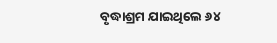ବୃଦ୍ଧାଶ୍ରମ ଯାଇଥିଲେ ୬୪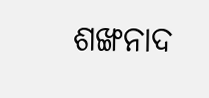ଶଙ୍ଖନାଦ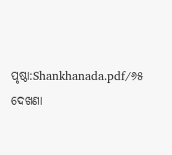ପୃଷ୍ଠା:Shankhanada.pdf/୬୫
ଦେଖଣା